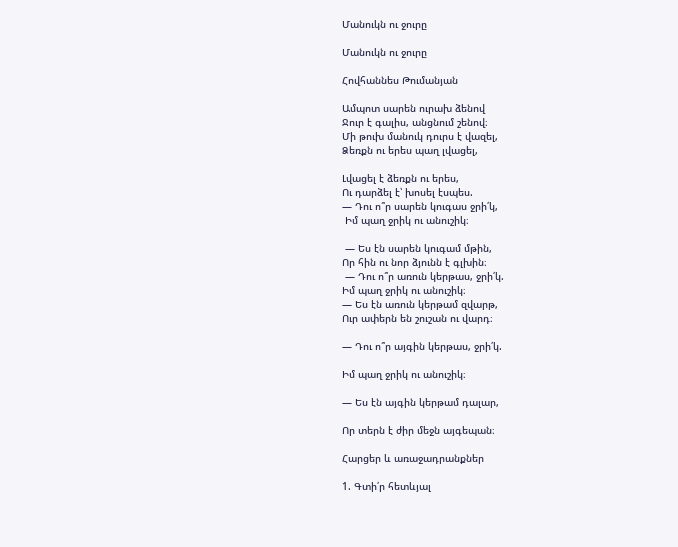Մանուկն ու ջուրը

Մանուկն ու ջուրը

Հովհաննես Թումանյան

Ամպոտ սարեն ուրախ ձենով
Ջուր է գալիս, անցնում շենով։
Մի թուխ մանուկ դուրս է վազել,
Ձեռքն ու երես պաղ լվացել,

Լվացել է ձեռքն ու երես,
Ու դարձել է՝ խոսել էսպես.
— Դու ո՞ր սարեն կուգաս ջրի՛կ,
 Իմ պաղ ջրիկ ու անուշիկ։

 — Ես էն սարեն կուգամ մթին,
Որ հին ու նոր ձյունն է գլխին։
 — Դու ո՞ր առուն կերթաս, ջրի՛կ.
Իմ պաղ ջրիկ ու անուշիկ։
— Ես էն առուն կերթամ զվարթ,
Ուր ափերն են շուշան ու վարդ։

— Դու ո՞ր այգին կերթաս, ջրի՛կ.

Իմ պաղ ջրիկ ու անուշիկ։

— Ես էն այգին կերթամ դալար,

Որ տերն է ժիր մեջն այգեպան։

Հարցեր և առաջադրանքներ

1. Գտի՛ր հետևյալ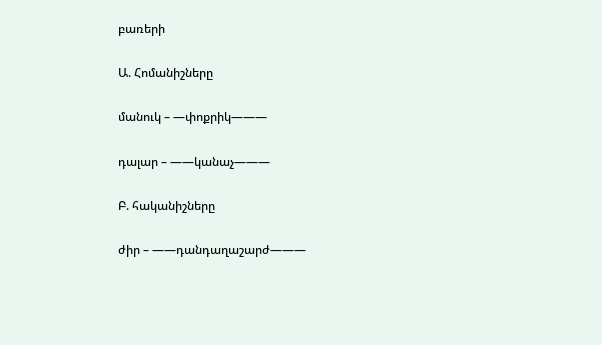բառերի

Ա. Հոմանիշները

մանուկ – —փոքրիկ———

դալար – ——կանաչ———

Բ. հականիշները

ժիր – ——դանդաղաշարժ———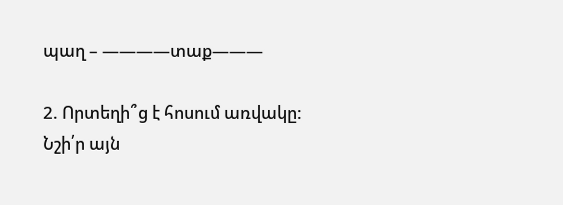պաղ – ————տաք———

2. Որտեղի՞ց է հոսում առվակը: Նշի՛ր այն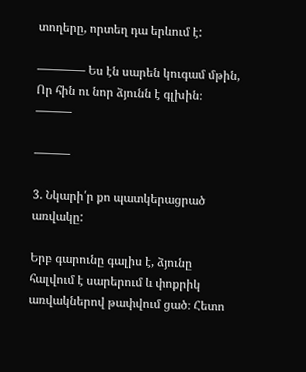տողերը, որտեղ դա երևում է:

———— Ես էն սարեն կուգամ մթին,
Որ հին ու նոր ձյունն է գլխին։
———

———

3. Նկարի՛ր քո պատկերացրած առվակը:

Երբ գարունը գալիս է, ձյունը հալվում է սարերում և փոքրիկ առվակներով թափվում ցած։ Հետո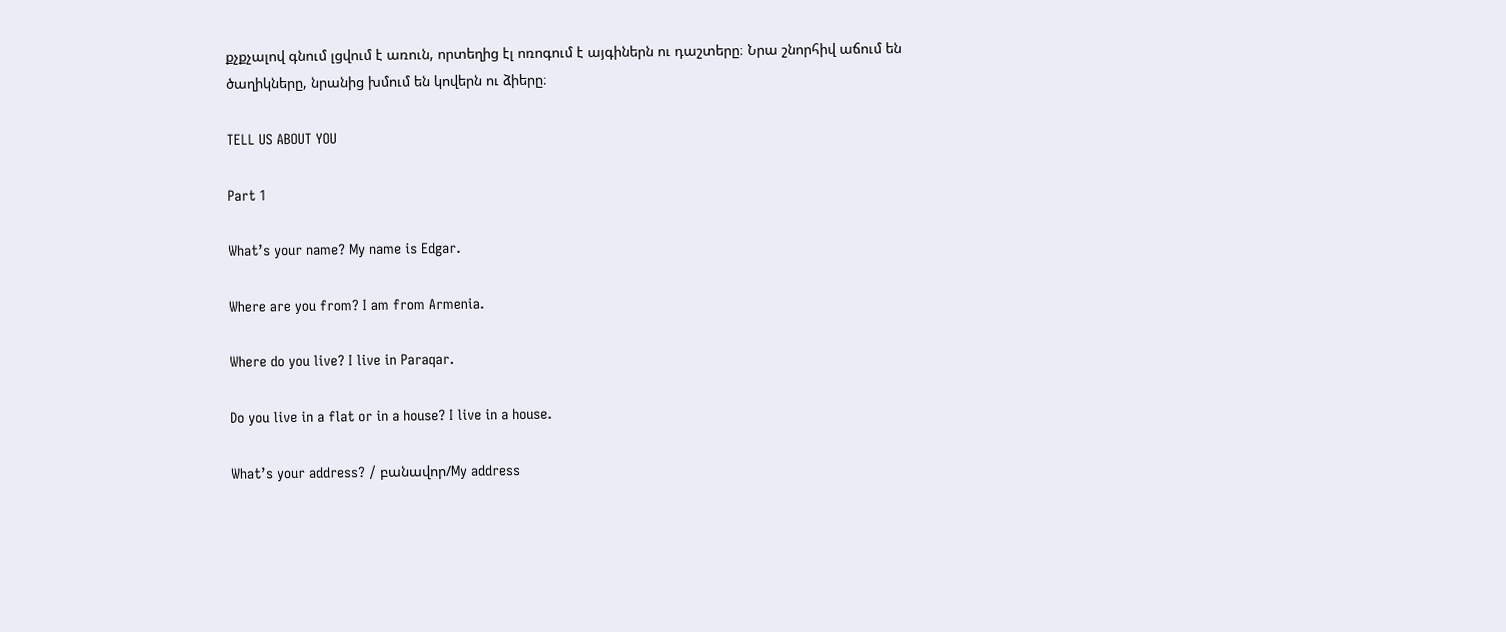քչքչալով գնում լցվում է առուն, որտեղից էլ ոռոգում է այգիներն ու դաշտերը։ Նրա շնորհիվ աճում են ծաղիկները, նրանից խմում են կովերն ու ձիերը։

TELL US ABOUT YOU

Part 1

What’s your name? My name is Edgar.

Where are you from? I am from Armenia.

Where do you live? I live in Paraqar.

Do you live in a flat or in a house? I live in a house.

What’s your address? / բանավոր/My address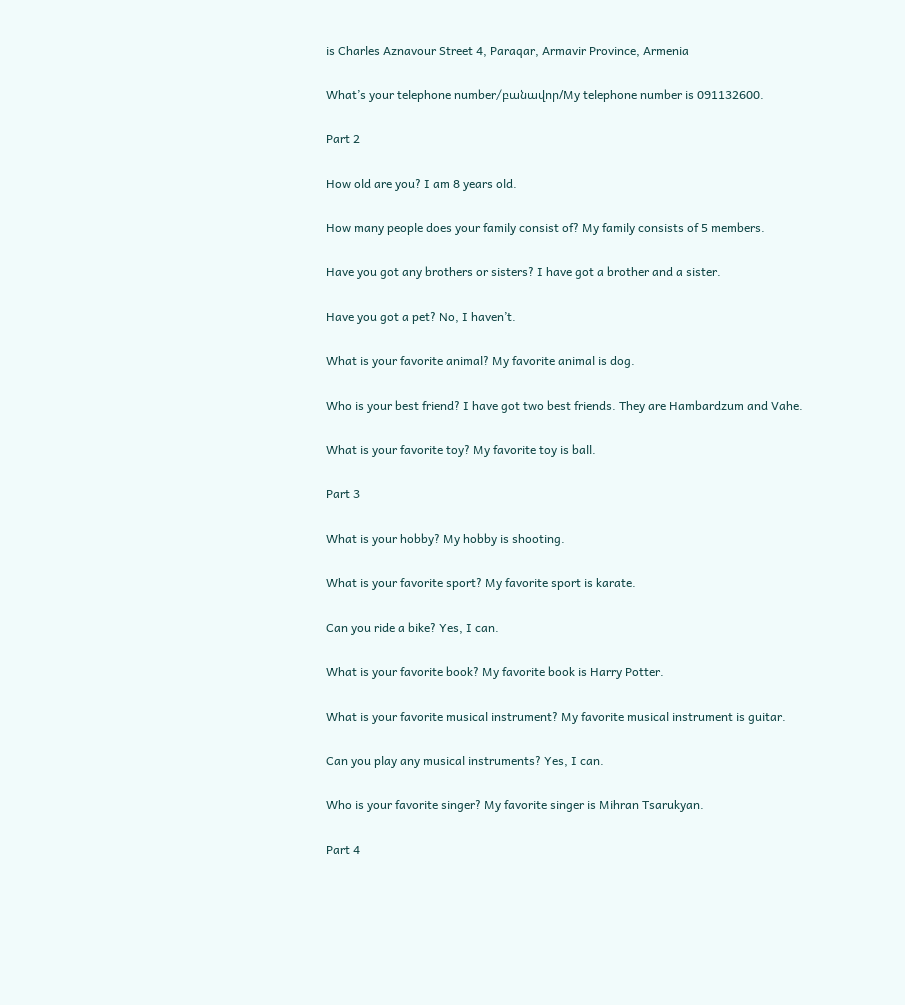is Charles Aznavour Street 4, Paraqar, Armavir Province, Armenia

What’s your telephone number/բանավոր/My telephone number is 091132600.

Part 2

How old are you? I am 8 years old.

How many people does your family consist of? My family consists of 5 members.

Have you got any brothers or sisters? I have got a brother and a sister.

Have you got a pet? No, I haven’t.

What is your favorite animal? My favorite animal is dog.

Who is your best friend? I have got two best friends. They are Hambardzum and Vahe.

What is your favorite toy? My favorite toy is ball.

Part 3

What is your hobby? My hobby is shooting.

What is your favorite sport? My favorite sport is karate.

Can you ride a bike? Yes, I can.

What is your favorite book? My favorite book is Harry Potter.

What is your favorite musical instrument? My favorite musical instrument is guitar.

Can you play any musical instruments? Yes, I can.

Who is your favorite singer? My favorite singer is Mihran Tsarukyan.

Part 4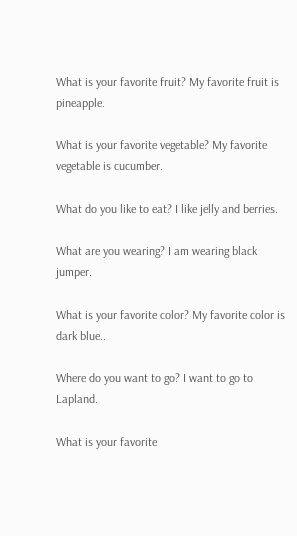What is your favorite fruit? My favorite fruit is pineapple.

What is your favorite vegetable? My favorite vegetable is cucumber.

What do you like to eat? I like jelly and berries.

What are you wearing? I am wearing black jumper.

What is your favorite color? My favorite color is dark blue..

Where do you want to go? I want to go to Lapland.

What is your favorite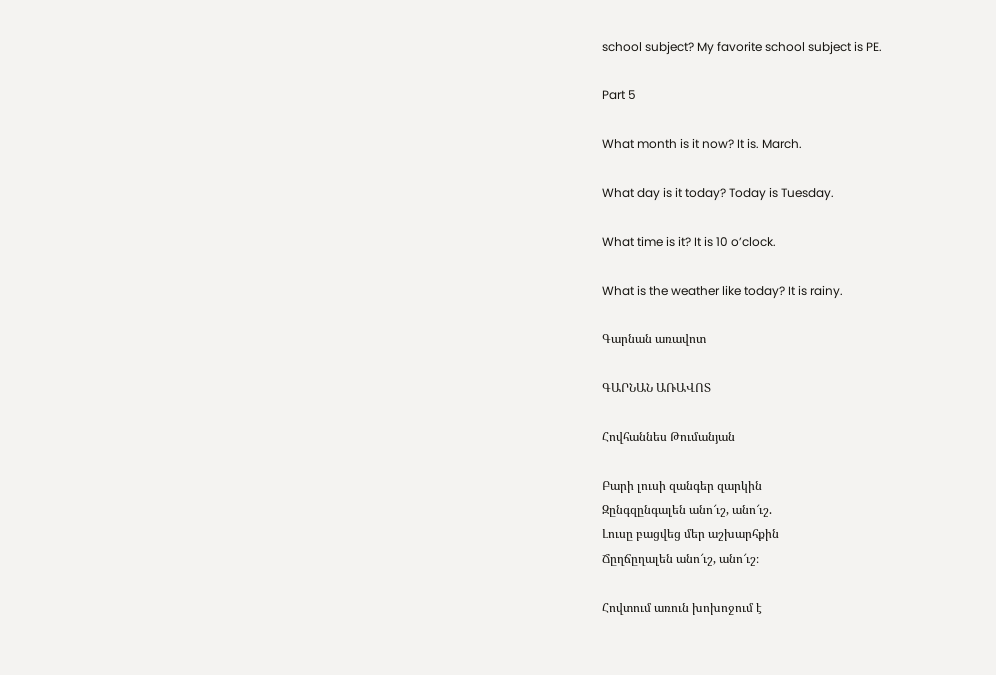school subject? My favorite school subject is PE.

Part 5

What month is it now? It is. March.

What day is it today? Today is Tuesday.

What time is it? It is 10 o’clock.

What is the weather like today? It is rainy.

Գարնան առավոտ

ԳԱՐՆԱՆ ԱՌԱՎՈՏ

Հովհաննես Թումանյան

Բարի լուսի զանգեր զարկին
Զընգզընգալեն անո՜ւշ, անո՜ւշ.
Լուսը բացվեց մեր աշխարհքին
Ճըղճըղալեն անո՜ւշ, անո՜ւշ։

Հովտում առուն խոխոջում է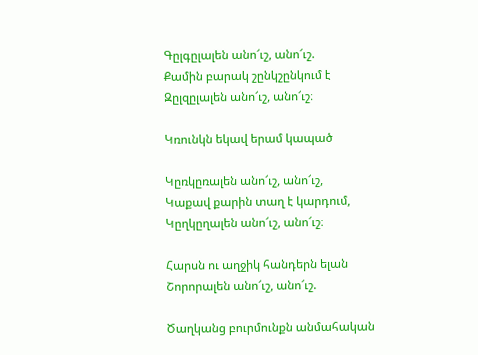Գըլգըլալեն անո՜ւշ, անո՜ւշ.
Քամին բարակ շընկշընկում է
Զըլզըլալեն անո՜ւշ, անո՜ւշ։

Կռունկն եկավ երամ կապած

Կըռկըռալեն անո՜ւշ, անո՜ւշ,
Կաքավ քարին տաղ է կարդում,
Կըղկըղալեն անո՜ւշ, անո՜ւշ։

Հարսն ու աղջիկ հանդերն ելան
Շորորալեն անո՜ւշ, անո՜ւշ.

Ծաղկանց բուրմունքն անմահական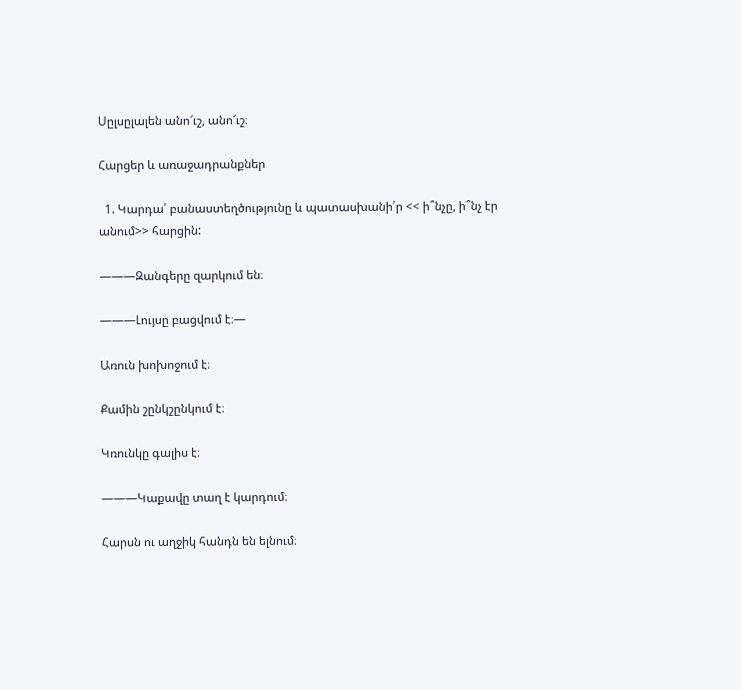Սըլսըլալեն անո՜ւշ, անո՜ւշ։

Հարցեր և առաջադրանքներ

  1. Կարդա՛ բանաստեղծությունը և պատասխանի՛ր << ի՞նչը, ի՞նչ էր անում>> հարցին:

———Զանգերը զարկում են։

———Լույսը բացվում է։—

Առուն խոխոջում է։

Քամին շընկշընկում է։

Կռունկը գալիս է։

———Կաքավը տաղ է կարդում։

Հարսն ու աղջիկ հանդն են ելնում։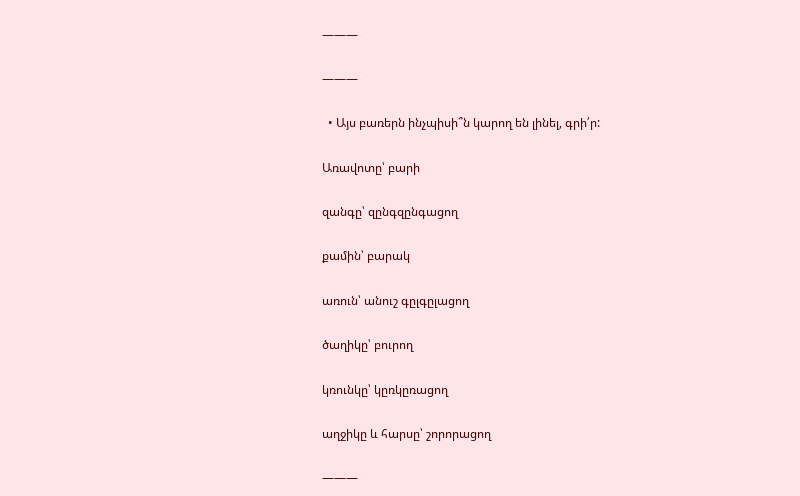———

———

  • Այս բառերն ինչպիսի՞ն կարող են լինել, գրի՛ր:

Առավոտը՝ բարի

զանգը՝ զընգզընգացող

քամին՝ բարակ

առուն՝ անուշ գըլգըլացող

ծաղիկը՝ բուրող

կռունկը՝ կըռկըռացող

աղջիկը և հարսը՝ շորորացող

———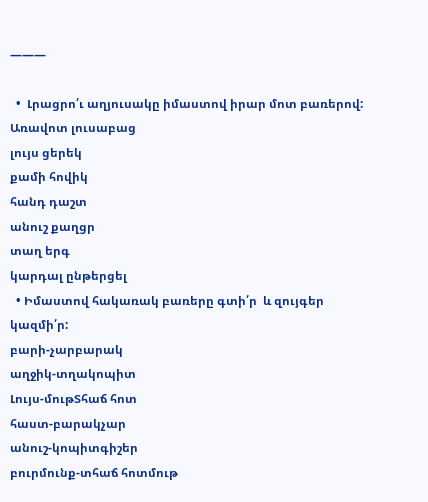———

  •  Լրացրո՛ւ աղյուսակը իմաստով իրար մոտ բառերով:
Առավոտ լուսաբաց
լույս ցերեկ
քամի հովիկ
հանդ դաշտ
անուշ քաղցր
տաղ երգ
կարդալ ընթերցել
  • Իմաստով հակառակ բառերը գտի՛ր  և զույգեր կազմի՛ր:
բարի-չարբարակ
աղջիկ-տղակոպիտ
Լույս-մութՏհաճ հոտ
հաստ-բարակչար
անուշ-կոպիտգիշեր
բուրմունք-տհաճ հոտմութ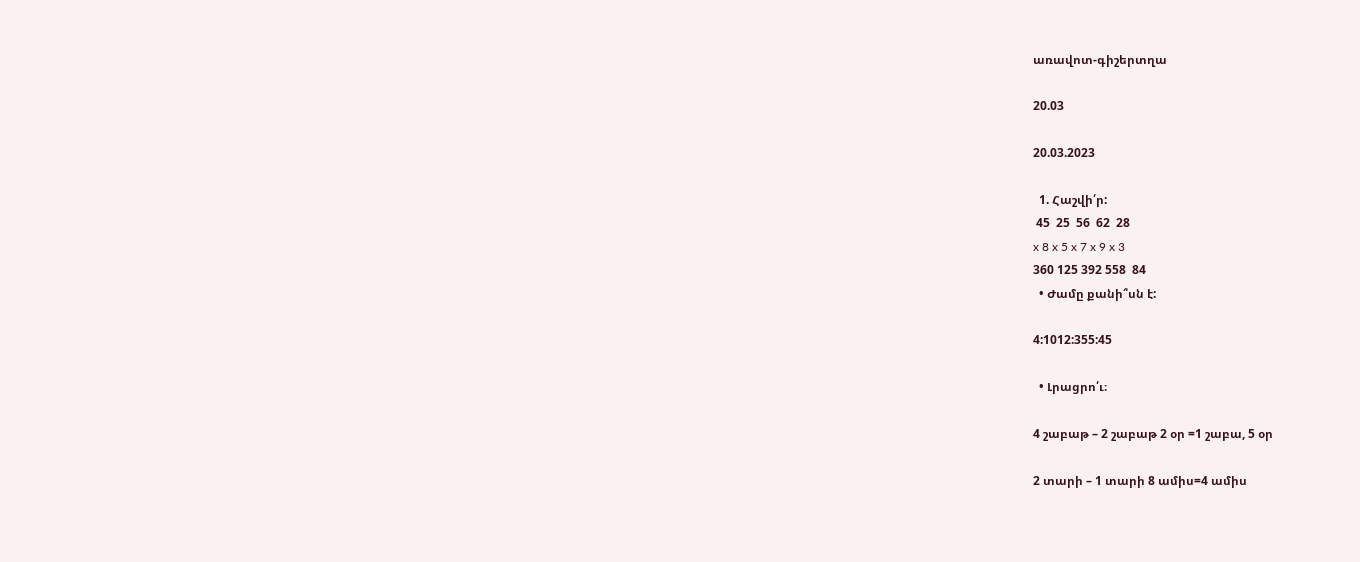առավոտ-գիշերտղա

20.03

20.03.2023

  1. Հաշվի՛ր:
 45  25  56  62  28
x 8 x 5 x 7 x 9 x 3
360 125 392 558  84
  • Ժամը քանի՞սն է:

4:1012:355:45

  • Լրացրո՛ւ։

4 շաբաթ – 2 շաբաթ 2 օր =1 շաբա, 5 օր

2 տարի – 1 տարի 8 ամիս=4 ամիս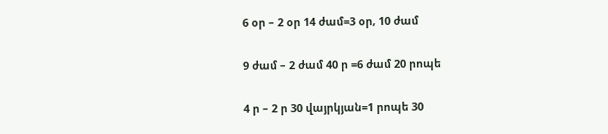6 օր – 2 օր 14 ժամ=3 օր, 10 ժամ

9 ժամ – 2 ժամ 40 ր =6 ժամ 20 րոպե

4 ր – 2 ր 30 վայրկյան=1 րոպե 30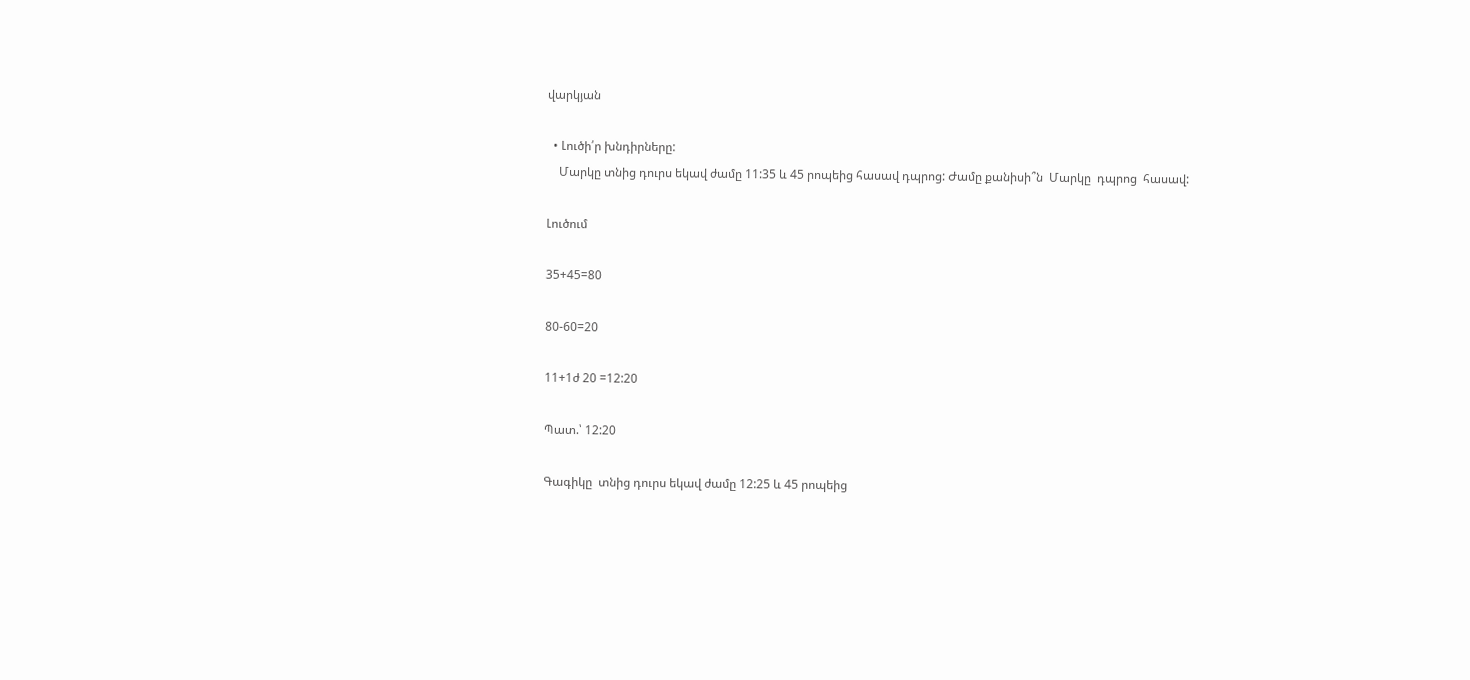վարկյան

  • Լուծի՛ր խնդիրները:
    Մարկը տնից դուրս եկավ ժամը 11:35 և 45 րոպեից հասավ դպրոց: Ժամը քանիսի՞ն  Մարկը  դպրոց  հասավ:

Լուծում

35+45=80

80-60=20

11+1ժ 20 =12:20

Պատ.՝ 12:20

Գագիկը  տնից դուրս եկավ ժամը 12:25 և 45 րոպեից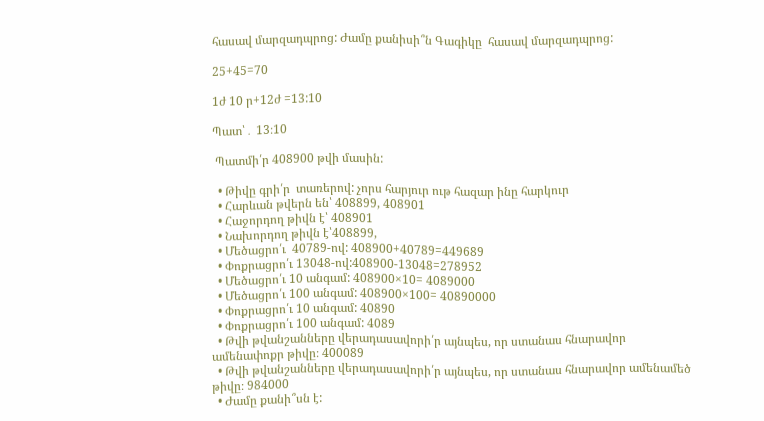հասավ մարզադպրոց: Ժամը քանիսի՞ն Գագիկը  հասավ մարզադպրոց:

25+45=70

1ժ 10 ր+12ժ =13:10

Պատ՝․ 13։10

 Պատմի՛ր 408900 թվի մասին:

  • Թիվը գրի՛ր  տառերով: չորս հարյուր ութ հազար ինը հարկուր
  • Հարևան թվերն են՝ 408899, 408901
  • Հաջորդող թիվն է՝ 408901
  • Նախորդող թիվն է՝408899,
  • Մեծացրո՛ւ  40789-ով: 408900+40789=449689
  • Փոքրացրո՛ւ 13048-ով:408900-13048=278952
  • Մեծացրո՛ւ 10 անգամ: 408900×10= 4089000
  • Մեծացրո՛ւ 100 անգամ: 408900×100= 40890000
  • Փոքրացրո՛ւ 10 անգամ: 40890
  • Փոքրացրո՛ւ 100 անգամ: 4089
  • Թվի թվանշանները վերադասավորի՛ր այնպես, որ ստանաս հնարավոր ամենափոքր թիվը։ 400089
  • Թվի թվանշանները վերադասավորի՛ր այնպես, որ ստանաս հնարավոր ամենամեծ թիվը։ 984000
  • Ժամը քանի՞սն է: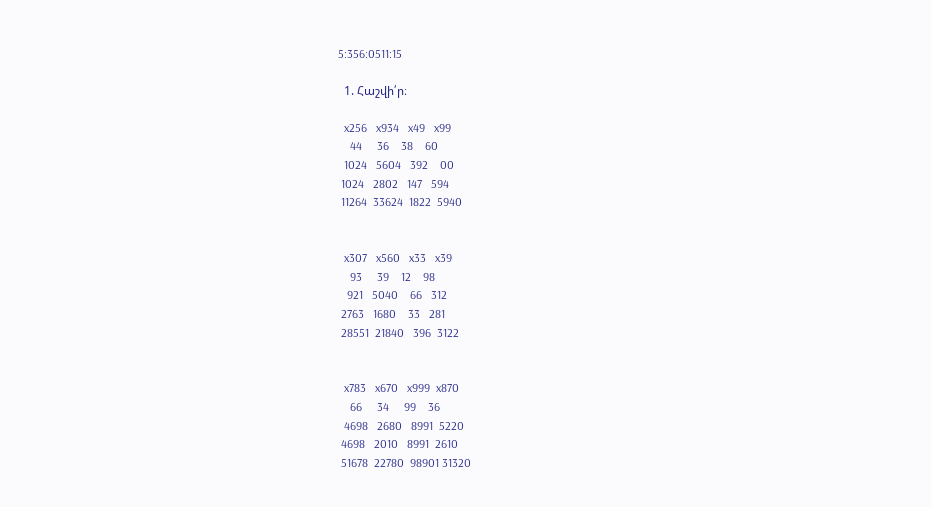5:356:0511:15

  1. Հաշվի՛ր։

  x256   x934   x49   x99
    44     36    38    60
  1024   5604   392    00
 1024   2802   147   594
 11264  33624  1822  5940


  x307   x560   x33   x39
    93     39    12    98
   921   5040    66   312
 2763   1680    33   281
 28551  21840   396  3122


  x783   x670   x999  x870
    66     34     99    36
  4698   2680   8991  5220
 4698   2010   8991  2610
 51678  22780  98901 31320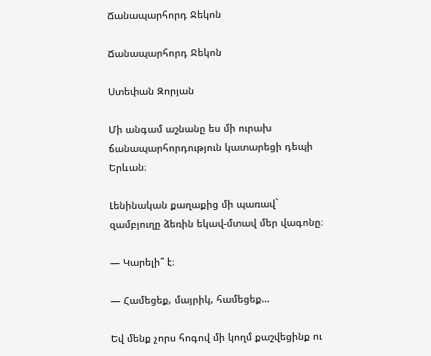Ճանապարհորդ Ջեկոն

Ճանապարհորդ Ջեկոն

Ստեփան Զորյան

Մի անգամ աշնանը ես մի ուրախ ճանապարհորդություն կատարեցի դեպի Երևան։

Լենինական քաղաքից մի պառավ` զամբյուղը ձեռին եկավ-մտավ մեր վագոնը։

— Կարելի՞ է։

— Համեցեք, մայրիկ, համեցեք…

Եվ մենք չորս հոգով մի կողմ քաշվեցինք ու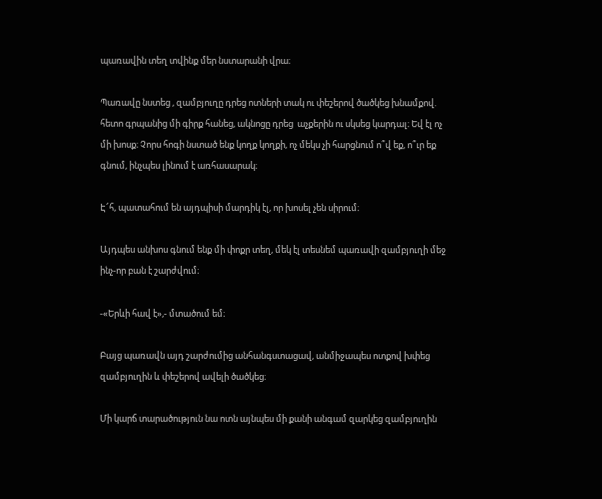պառավին տեղ տվինք մեր նստարանի վրա։

Պառավը նստեց , զամբյուղը դրեց ոտների տակ ու փեշերով ծածկեց խնամքով. հետո գրպանից մի գիրք հանեց, ակնոցը դրեց  աչքերին ու սկսեց կարդալ։ Եվ էլ ոչ մի խոսք։ Չորս հոգի նստած ենք կողք կողքի, ոչ մեկս չի հարցնում ո՞վ եք, ո՞ւր եք գնում, ինչպես լինում է առհասարակ։

Է՜հ, պատահում են այդպիսի մարդիկ էլ, որ խոսել չեն սիրում։

Այդպես անխոս գնում ենք մի փոքր տեղ, մեկ էլ տեսնեմ պառավի զամբյուղի մեջ ինչ-որ բան է շարժվում։

-«Երևի հավ է»,- մտածում եմ։

Բայց պառավն այդ շարժումից անհանգստացավ, անմիջապես ոտքով խփեց զամբյուղին և փեշերով ավելի ծածկեց։

Մի կարճ տարածություն նա ոտն այնպես մի քանի անգամ զարկեց զամբյուղին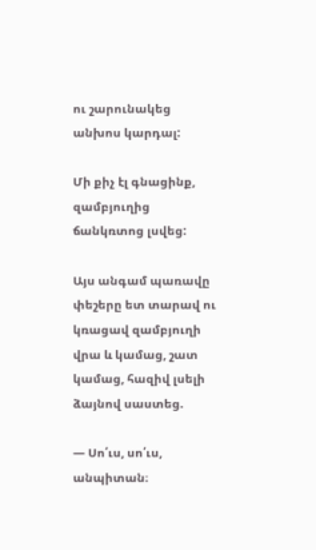ու շարունակեց անխոս կարդալ:

Մի քիչ էլ գնացինք, զամբյուղից ճանկռտոց լսվեց:

Այս անգամ պառավը փեշերը ետ տարավ ու կռացավ զամբյուղի վրա և կամաց, շատ կամաց, հազիվ լսելի ձայնով սաստեց.

— Սո՛ւս, սո՛ւս, անպիտան։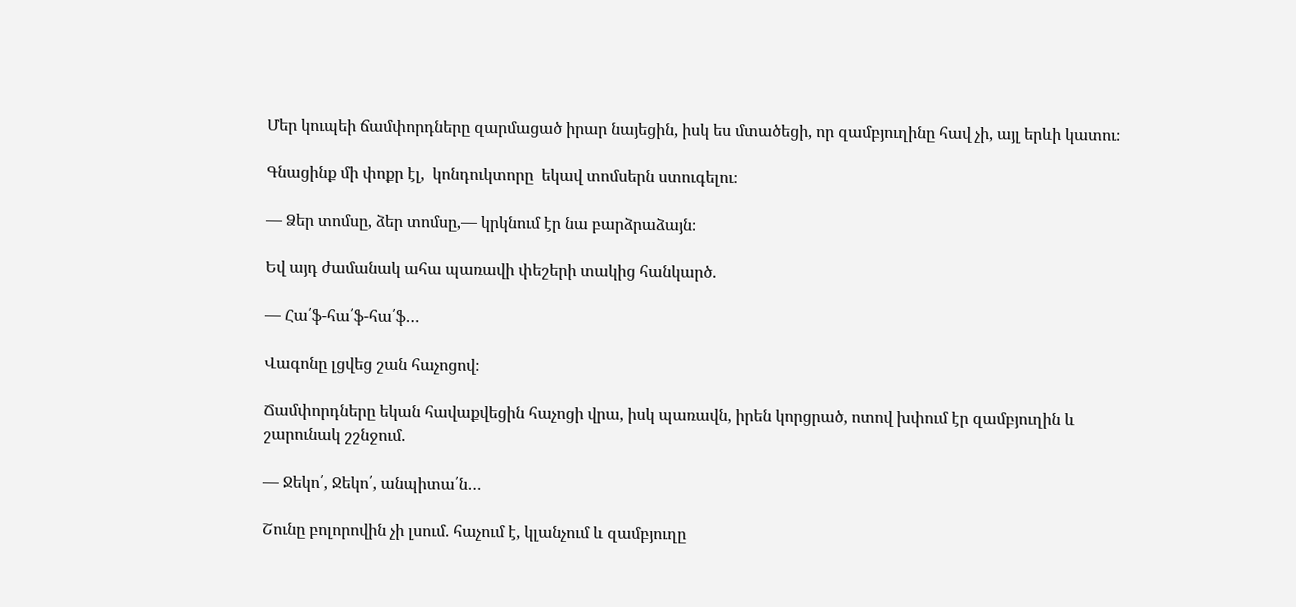Մեր կուպեի ճամփորդները զարմացած իրար նայեցին, իսկ ես մտածեցի, որ զամբյուղինը հավ չի, այլ երևի կատու։

Գնացինք մի փոքր էլ,  կոնդուկտորը  եկավ տոմսերն ստուգելու։

— Ձեր տոմսը, ձեր տոմսը,— կրկնում էր նա բարձրաձայն։

Եվ այդ ժամանակ ահա պառավի փեշերի տակից հանկարծ.

— Հա՛ֆ-հա՛ֆ-հա՛ֆ…

Վագոնը լցվեց շան հաչոցով։

Ճամփորդները եկան հավաքվեցին հաչոցի վրա, իսկ պառավն, իրեն կորցրած, ոտով խփում էր զամբյուղին և շարունակ շշնջում.

— Ջեկո՛, Ջեկո՛, անպիտա՛ն…

Շունը բոլորովին չի լսում. հաչում է, կլանչում և զամբյուղը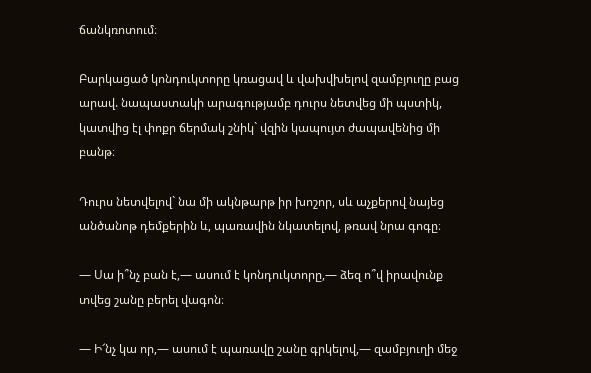ճանկռոտում։

Բարկացած կոնդուկտորը կռացավ և վախվխելով զամբյուղը բաց արավ. նապաստակի արագությամբ դուրս նետվեց մի պստիկ, կատվից էլ փոքր ճերմակ շնիկ` վզին կապույտ ժապավենից մի բանթ։

Դուրս նետվելով` նա մի ակնթարթ իր խոշոր, սև աչքերով նայեց անծանոթ դեմքերին և, պառավին նկատելով, թռավ նրա գոգը։

— Սա ի՞նչ բան է,— ասում է կոնդուկտորը,— ձեզ ո՞վ իրավունք տվեց շանը բերել վագոն։

— Ի՜նչ կա որ,— ասում է պառավը շանը գրկելով,— զամբյուղի մեջ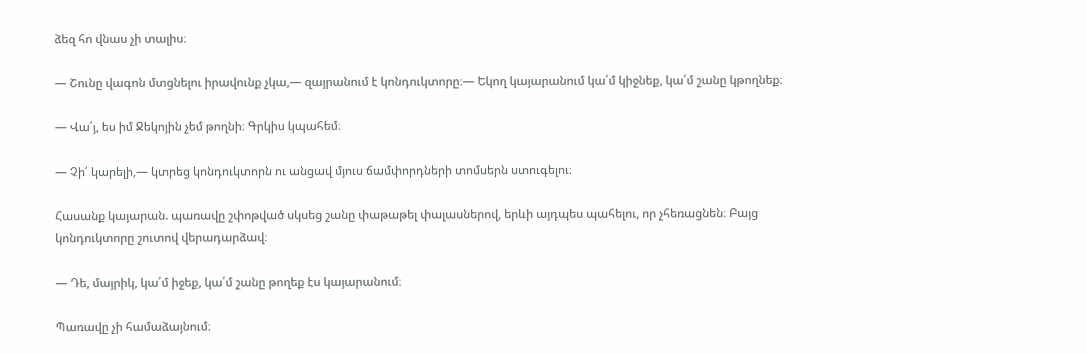ձեզ հո վնաս չի տալիս։

— Շունը վագոն մտցնելու իրավունք չկա,— զայրանում է կոնդուկտորը։— Եկող կայարանում կա՛մ կիջնեք, կա՛մ շանը կթողնեք։

— Վա՛յ, ես իմ Ջեկոյին չեմ թողնի։ Գրկիս կպահեմ։

— Չի՛ կարելի,— կտրեց կոնդուկտորն ու անցավ մյուս ճամփորդների տոմսերն ստուգելու։

Հասանք կայարան. պառավը շփոթված սկսեց շանը փաթաթել փալասներով, երևի այդպես պահելու, որ չհեռացնեն։ Բայց կոնդուկտորը շուտով վերադարձավ։

— Դե, մայրիկ, կա՛մ իջեք, կա՛մ շանը թողեք էս կայարանում։

Պառավը չի համաձայնում։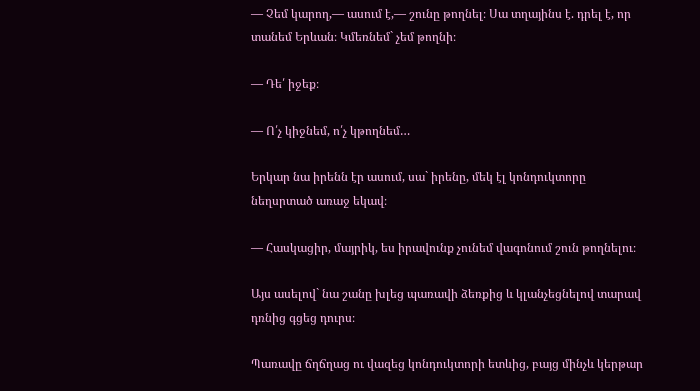— Չեմ կարող,— ասում է,— շունը թողնել։ Սա տղայինս է. դրել է, որ տանեմ Երևան։ Կմեռնեմ` չեմ թողնի։

— Դե՛ իջեք։

— Ո՛չ կիջնեմ, ո՛չ կթողնեմ…

Երկար նա իրենն էր ասում, սա` իրենը, մեկ էլ կոնդուկտորը նեղսրտած առաջ եկավ։

— Հասկացիր, մայրիկ, ես իրավունք չունեմ վագոնում շուն թողնելու։

Այս ասելով` նա շանը խլեց պառավի ձեռքից և կլանչեցնելով տարավ դռնից գցեց դուրս։

Պառավը ճղճղաց ու վազեց կոնդուկտորի ետևից, բայց մինչև կերթար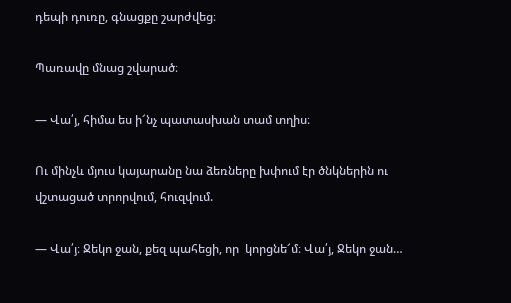դեպի դուռը, գնացքը շարժվեց։

Պառավը մնաց շվարած։

— Վա՛յ, հիմա ես ի՜նչ պատասխան տամ տղիս։

Ու մինչև մյուս կայարանը նա ձեռները խփում էր ծնկներին ու վշտացած տրորվում, հուզվում.

— Վա՛յ։ Ջեկո ջան, քեզ պահեցի, որ  կորցնե՜մ։ Վա՛յ, Ջեկո ջան…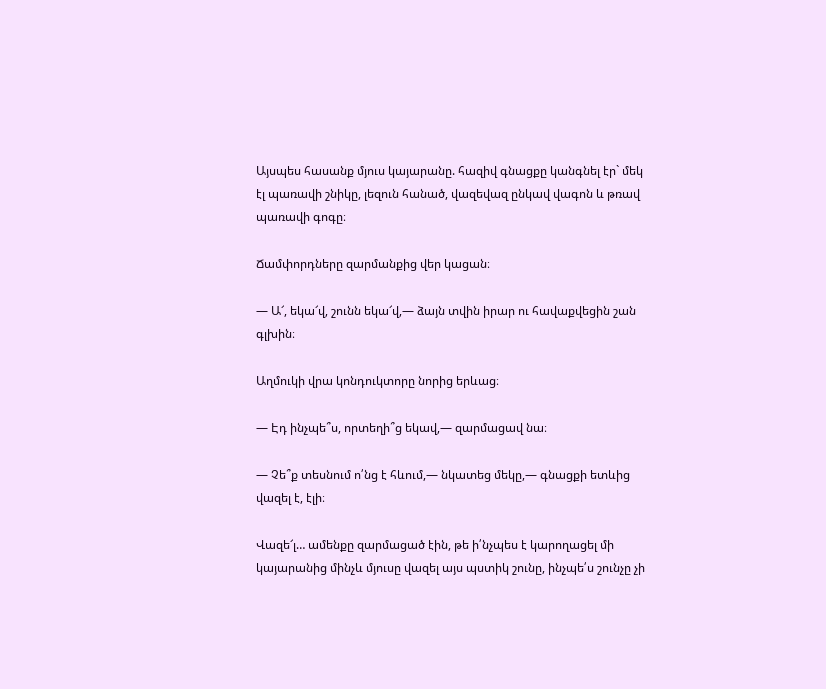Այսպես հասանք մյուս կայարանը. հազիվ գնացքը կանգնել էր` մեկ էլ պառավի շնիկը, լեզուն հանած, վազեվազ ընկավ վագոն և թռավ պառավի գոգը։

Ճամփորդները զարմանքից վեր կացան։

— Ա՜, եկա՜վ, շունն եկա՜վ,— ձայն տվին իրար ու հավաքվեցին շան գլխին։

Աղմուկի վրա կոնդուկտորը նորից երևաց։

— Էդ ինչպե՞ս, որտեղի՞ց եկավ,— զարմացավ նա։

— Չե՞ք տեսնում ո՛նց է հևում,— նկատեց մեկը,— գնացքի ետևից վազել է, էլի։

Վազե՜լ… ամենքը զարմացած էին, թե ի՛նչպես է կարողացել մի կայարանից մինչև մյուսը վազել այս պստիկ շունը, ինչպե՛ս շունչը չի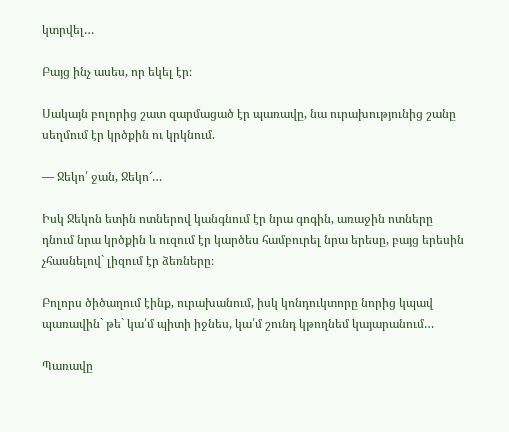կտրվել…

Բայց ինչ ասես, որ եկել էր։

Սակայն բոլորից շատ զարմացած էր պառավը, նա ուրախությունից շանը սեղմում էր կրծքին ու կրկնում.

— Ջեկո՛ ջան, Ջեկո՜…

Իսկ Ջեկոն ետին ոտներով կանգնում էր նրա գոգին, առաջին ոտները դնում նրա կրծքին և ուզում էր կարծես համբուրել նրա երեսը, բայց երեսին չհասնելով` լիզում էր ձեռները։

Բոլորս ծիծաղում էինք, ուրախանում, իսկ կոնդուկտորը նորից կպավ պառավին` թե` կա՛մ պիտի իջնես, կա՛մ շունդ կթողնեմ կայարանում…

Պառավը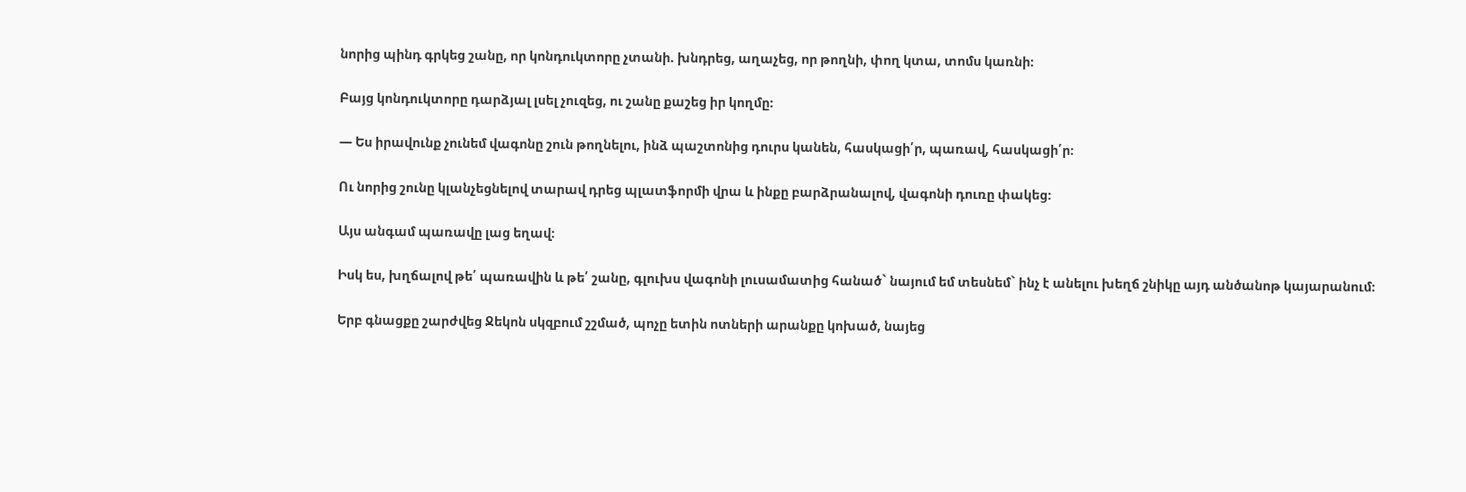նորից պինդ գրկեց շանը, որ կոնդուկտորը չտանի. խնդրեց, աղաչեց, որ թողնի, փող կտա, տոմս կառնի։

Բայց կոնդուկտորը դարձյալ լսել չուզեց, ու շանը քաշեց իր կողմը։

— Ես իրավունք չունեմ վագոնը շուն թողնելու, ինձ պաշտոնից դուրս կանեն, հասկացի՛ր, պառավ, հասկացի՛ր։

Ու նորից շունը կլանչեցնելով տարավ դրեց պլատֆորմի վրա և ինքը բարձրանալով, վագոնի դուռը փակեց։

Այս անգամ պառավը լաց եղավ։

Իսկ ես, խղճալով թե՛ պառավին և թե՛ շանը, գլուխս վագոնի լուսամատից հանած` նայում եմ տեսնեմ` ինչ է անելու խեղճ շնիկը այդ անծանոթ կայարանում։

Երբ գնացքը շարժվեց Ջեկոն սկզբում շշմած, պոչը ետին ոտների արանքը կոխած, նայեց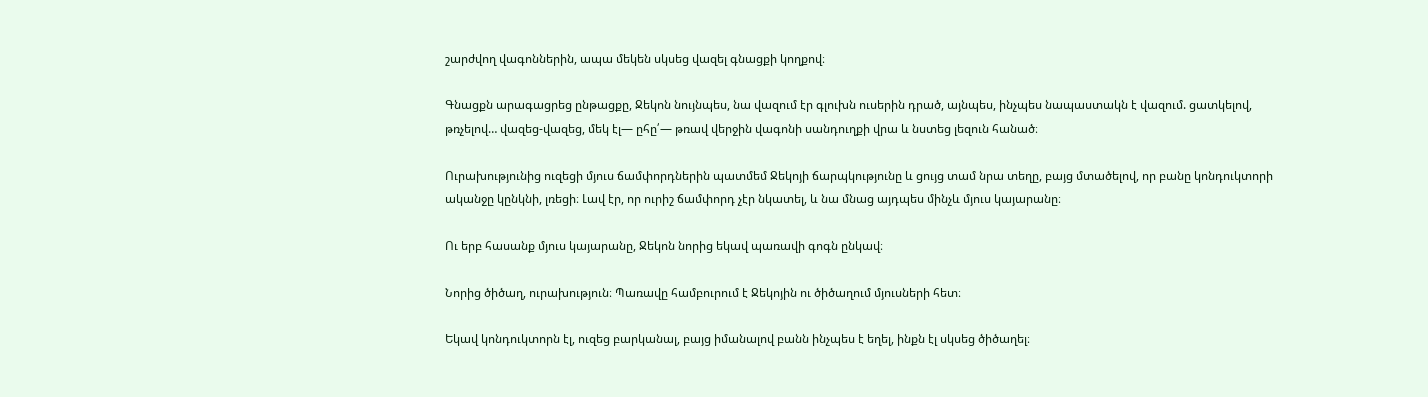շարժվող վագոններին, ապա մեկեն սկսեց վազել գնացքի կողքով։

Գնացքն արագացրեց ընթացքը, Ջեկոն նույնպես, նա վազում էր գլուխն ուսերին դրած, այնպես, ինչպես նապաստակն է վազում. ցատկելով, թռչելով… վազեց-վազեց, մեկ էլ— ըհը՛— թռավ վերջին վագոնի սանդուղքի վրա և նստեց լեզուն հանած։

Ուրախությունից ուզեցի մյուս ճամփորդներին պատմեմ Ջեկոյի ճարպկությունը և ցույց տամ նրա տեղը, բայց մտածելով, որ բանը կոնդուկտորի ականջը կընկնի, լռեցի։ Լավ էր, որ ուրիշ ճամփորդ չէր նկատել, և նա մնաց այդպես մինչև մյուս կայարանը։

Ու երբ հասանք մյուս կայարանը, Ջեկոն նորից եկավ պառավի գոգն ընկավ։

Նորից ծիծաղ, ուրախություն։ Պառավը համբուրում է Ջեկոյին ու ծիծաղում մյուսների հետ։

Եկավ կոնդուկտորն էլ, ուզեց բարկանալ, բայց իմանալով բանն ինչպես է եղել, ինքն էլ սկսեց ծիծաղել։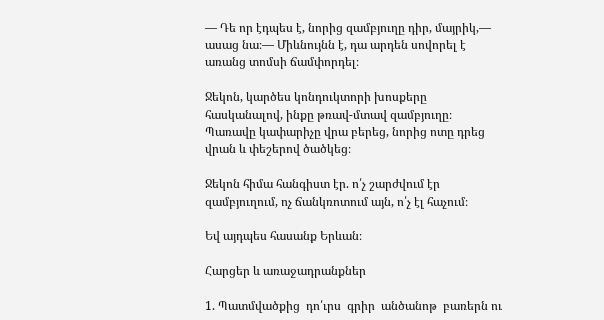— Դե որ էդպես է, նորից զամբյուղը դիր, մայրիկ,— ասաց նա։— Միևնույնն է, դա արդեն սովորել է առանց տոմսի ճամփորդել։

Ջեկոն, կարծես կոնդուկտորի խոսքերը հասկանալով, ինքը թռավ-մտավ զամբյուղը։ Պառավը կափարիչը վրա բերեց, նորից ոտը դրեց վրան և փեշերով ծածկեց։

Ջեկոն հիմա հանգիստ էր. ո՛չ շարժվում էր զամբյուղում, ոչ ճանկռոտում այն, ո՛չ էլ հաչում։

Եվ այդպես հասանք Երևան։

Հարցեր և առաջադրանքներ

1. Պատմվածքից  դո՛ւրս  գրիր  անծանոթ  բառերն ու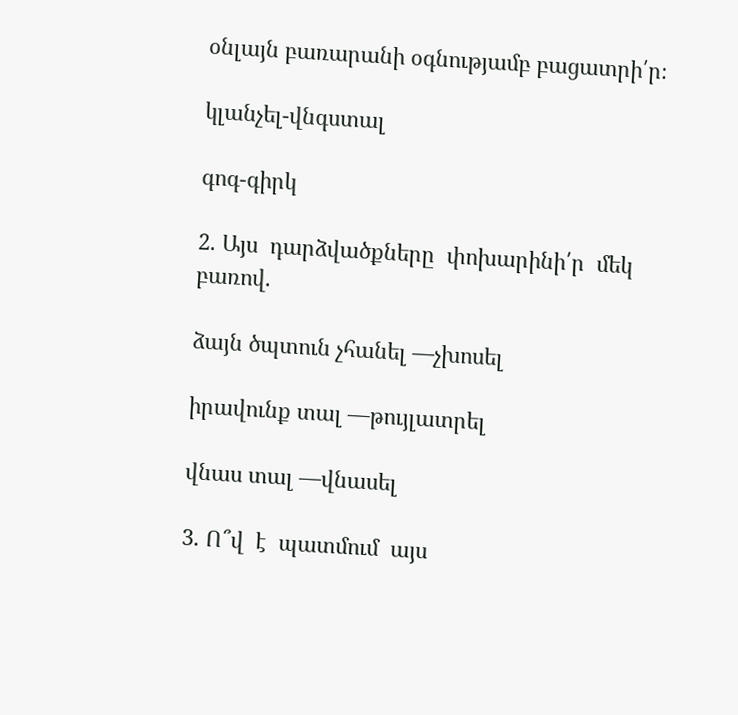օնլայն բառարանի օգնությամբ բացատրի՛ր։

կլանչել-վնգստալ

գոգ-գիրկ

2. Այս  դարձվածքները  փոխարինի՛ր  մեկ  բառով.

ձայն ծպտուն չհանել —չխոսել

իրավունք տալ —թույլատրել

վնաս տալ —վնասել

3. Ո՞վ  է  պատմում  այս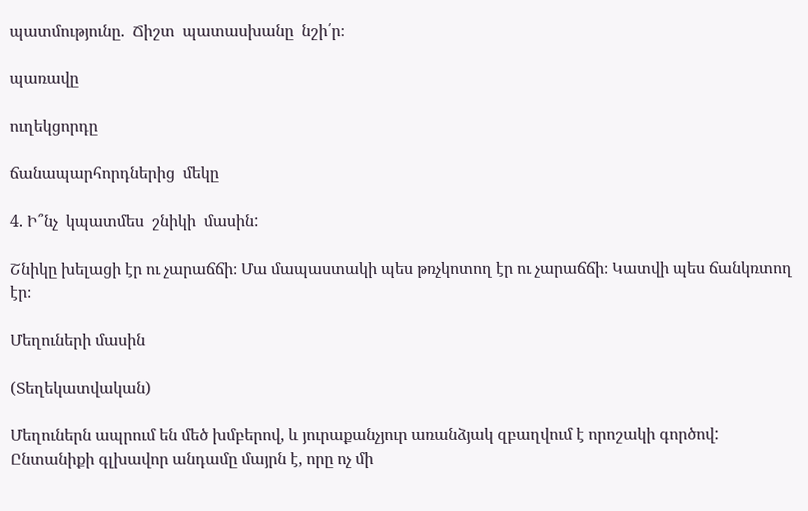պատմությունը.  Ճիշտ  պատասխանը  նշի՛ր։

պառավը

ուղեկցորդը

ճանապարհորդներից  մեկը

4. Ի՞նչ  կպատմես  շնիկի  մասին:

Շնիկը խելացի էր ու չարաճճի։ Մա մապաստակի պես թռչկոտող էր ու չարաճճի։ Կատվի պես ճանկռտող էր։

Մեղուների մասին

(Տեղեկատվական)

Մեղուներն ապրում են մեծ խմբերով, և յուրաքանչյուր առանձյակ զբաղվում է որոշակի գործով: Ընտանիքի գլխավոր անդամը մայրն է, որը ոչ մի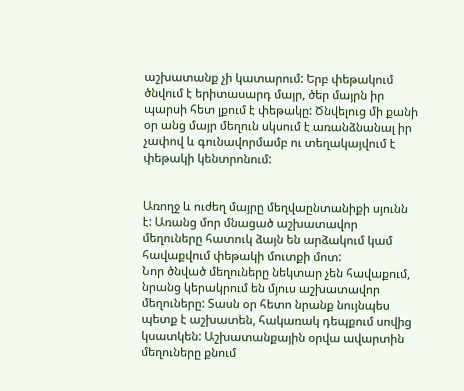աշխատանք չի կատարում: Երբ փեթակում ծնվում է երիտասարդ մայր, ծեր մայրն իր պարսի հետ լքում է փեթակը: Ծնվելուց մի քանի օր անց մայր մեղուն սկսում է առանձնանալ իր չափով և գունավորմամբ ու տեղակայվում է փեթակի կենտրոնում:


Առողջ և ուժեղ մայրը մեղվաընտանիքի սյունն է: Առանց մոր մնացած աշխատավոր մեղուները հատուկ ձայն են արձակում կամ հավաքվում փեթակի մուտքի մոտ:
Նոր ծնված մեղուները նեկտար չեն հավաքում, նրանց կերակրում են մյուս աշխատավոր մեղուները: Տասն օր հետո նրանք նույնպես պետք է աշխատեն, հակառակ դեպքում սովից կսատկեն: Աշխատանքային օրվա ավարտին մեղուները քնում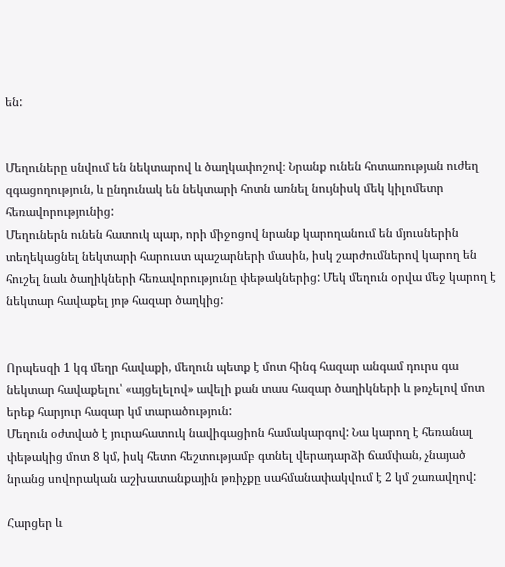են:


Մեղուները սնվում են նեկտարով և ծաղկափոշով։ Նրանք ունեն հոտառության ուժեղ զգացողություն, և ընդունակ են նեկտարի հոտն առնել նույնիսկ մեկ կիլոմետր հեռավորությունից:
Մեղուներն ունեն հատուկ պար, որի միջոցով նրանք կարողանում են մյուսներին տեղեկացնել նեկտարի հարուստ պաշարների մասին, իսկ շարժումներով կարող են հուշել նաև ծաղիկների հեռավորությունը փեթակներից: Մեկ մեղուն օրվա մեջ կարող է նեկտար հավաքել յոթ հազար ծաղկից:


Որպեսզի 1 կգ մեղր հավաքի, մեղուն պետք է մոտ հինգ հազար անգամ դուրս գա նեկտար հավաքելու՝ «այցելելով» ավելի քան տաս հազար ծաղիկների և թռչելով մոտ երեք հարյուր հազար կմ տարածություն:
Մեղուն օժտված է յուրահատուկ նավիգացիոն համակարգով: Նա կարող է հեռանալ փեթակից մոտ 8 կմ, իսկ հետո հեշտությամբ գտնել վերադարձի ճամփան, չնայած նրանց սովորական աշխատանքային թռիչքը սահմանափակվում է 2 կմ շառավղով:

Հարցեր և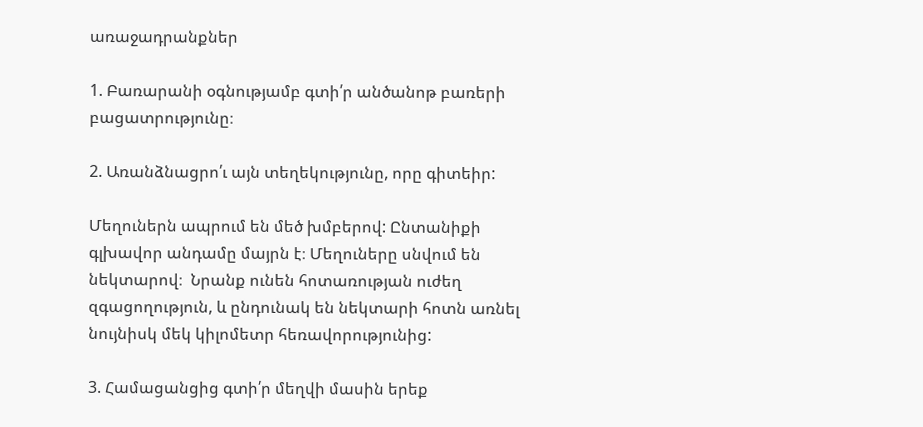առաջադրանքներ

1. Բառարանի օգնությամբ գտի՛ր անծանոթ բառերի բացատրությունը։

2. Առանձնացրո՛ւ այն տեղեկությունը, որը գիտեիր:

Մեղուներն ապրում են մեծ խմբերով: Ընտանիքի գլխավոր անդամը մայրն է։ Մեղուները սնվում են նեկտարով։  Նրանք ունեն հոտառության ուժեղ զգացողություն, և ընդունակ են նեկտարի հոտն առնել նույնիսկ մեկ կիլոմետր հեռավորությունից:

3. Համացանցից գտի՛ր մեղվի մասին երեք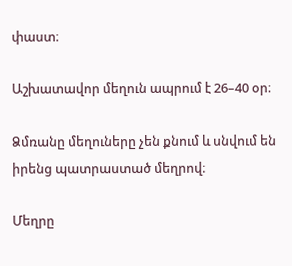փաստ։

Աշխատավոր մեղուն ապրում է 26–40 օր։

Ձմռանը մեղուները չեն քնում և սնվում են իրենց պատրաստած մեղրով։

Մեղրը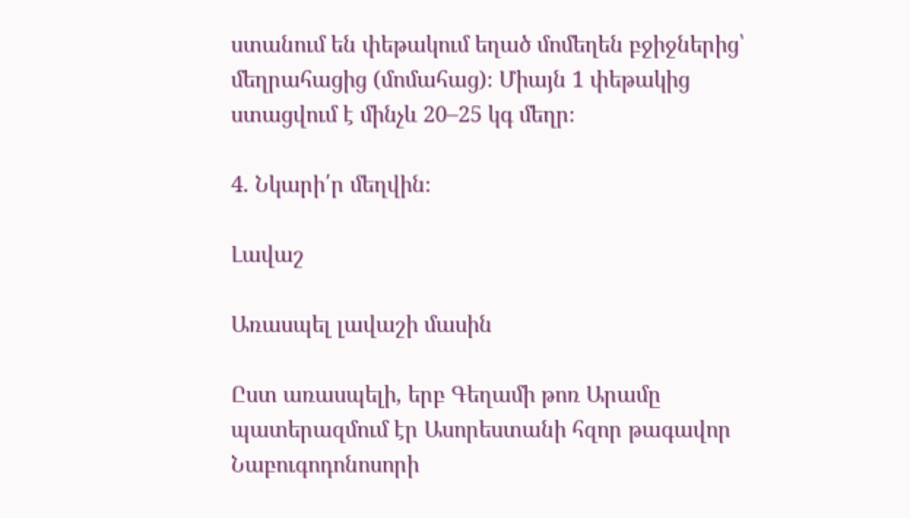ստանում են փեթակում եղած մոմեղեն բջիջներից՝ մեղրահացից (մոմահաց)։ Միայն 1 փեթակից ստացվում է մինչև 20–25 կգ մեղր։

4. Նկարի՛ր մեղվին։

Լավաշ

Առասպել լավաշի մասին

Ըստ առասպելի, երբ Գեղամի թոռ Արամը պատերազմում էր Ասորեստանի հզոր թագավոր Նաբուգոդոնոսորի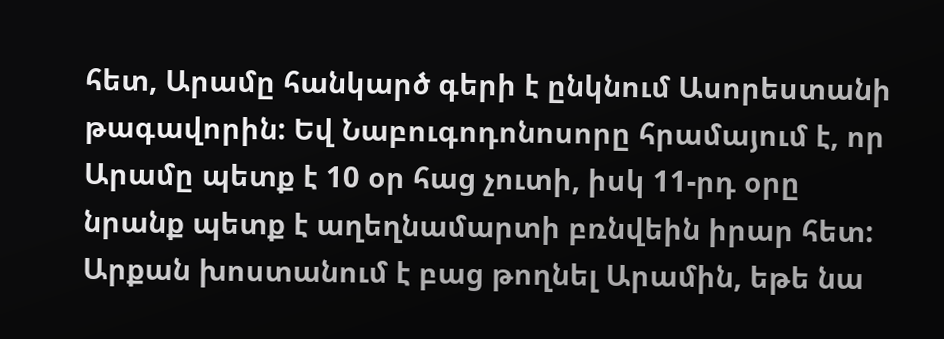հետ, Արամը հանկարծ գերի է ընկնում Ասորեստանի թագավորին: Եվ Նաբուգոդոնոսորը հրամայում է, որ Արամը պետք է 10 օր հաց չուտի, իսկ 11-րդ օրը նրանք պետք է աղեղնամարտի բռնվեին իրար հետ: Արքան խոստանում է բաց թողնել Արամին, եթե նա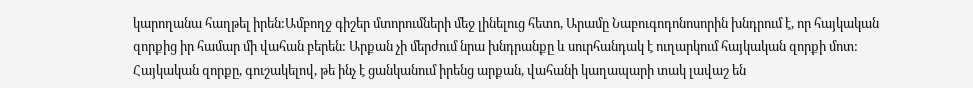կարողանա հաղթել իրեն:Ամբողջ գիշեր մտորումների մեջ լինելուց հետո, Արամը Նաբուգոդոնոսորին խնդրում է, որ հայկական զորքից իր համար մի վահան բերեն: Արքան չի մերժում նրա խնդրանքը և սուրհանդակ է ուղարկում հայկական զորքի մոտ: Հայկական զորքը, գուշակելով, թե ինչ է ցանկանում իրենց արքան, վահանի կաղապարի տակ լավաշ են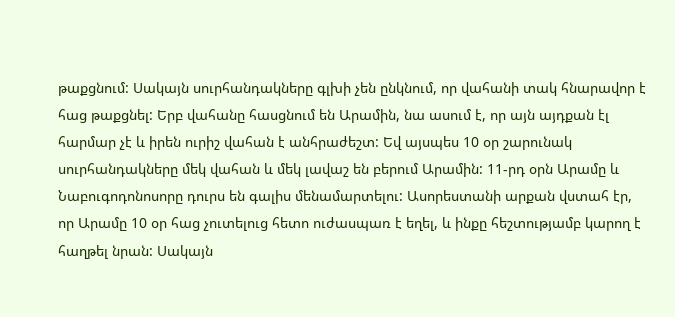թաքցնում: Սակայն սուրհանդակները գլխի չեն ընկնում, որ վահանի տակ հնարավոր է հաց թաքցնել: Երբ վահանը հասցնում են Արամին, նա ասում է, որ այն այդքան էլ հարմար չէ և իրեն ուրիշ վահան է անհրաժեշտ: Եվ այսպես 10 օր շարունակ սուրհանդակները մեկ վահան և մեկ լավաշ են բերում Արամին: 11-րդ օրն Արամը և Նաբուգոդոնոսորը դուրս են գալիս մենամարտելու: Ասորեստանի արքան վստահ էր, որ Արամը 10 օր հաց չուտելուց հետո ուժասպառ է եղել, և ինքը հեշտությամբ կարող է հաղթել նրան: Սակայն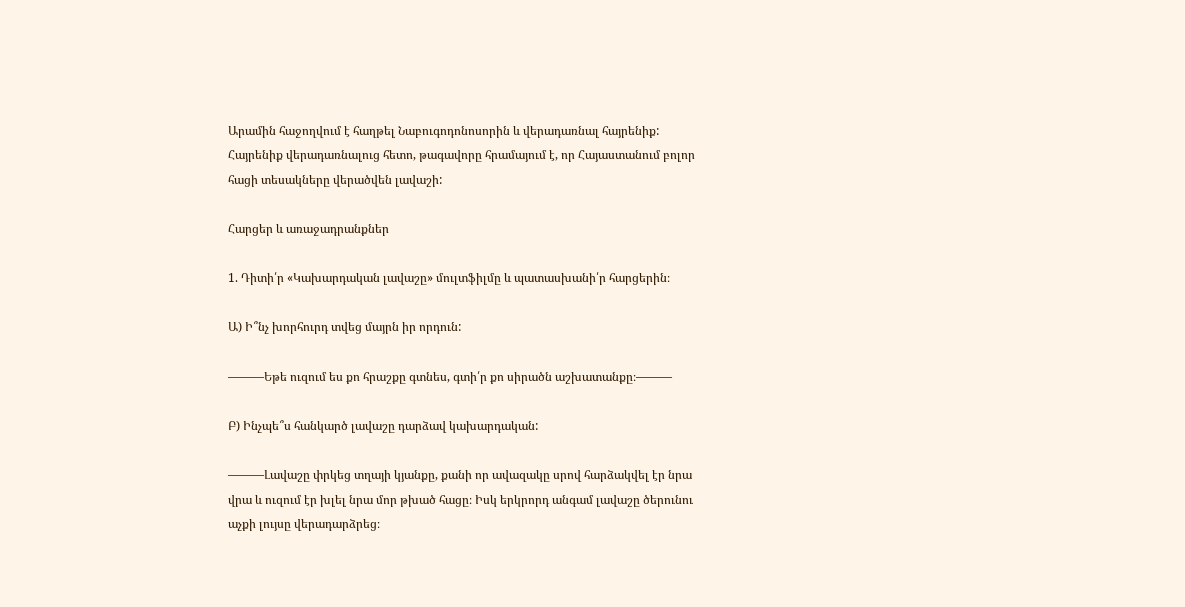Արամին հաջողվում է հաղթել Նաբուգոդոնոսորին և վերադառնալ հայրենիք: Հայրենիք վերադառնալուց հետո, թագավորը հրամայում է, որ Հայաստանում բոլոր հացի տեսակները վերածվեն լավաշի:

Հարցեր և առաջադրանքներ

1. Դիտի՛ր «Կախարդական լավաշը» մուլտֆիլմը և պատասխանի՛ր հարցերին։

Ա) Ի՞նչ խորհուրդ տվեց մայրն իր որդուն:

———Եթե ուզում ես քո հրաշքը գտնես, գտի՛ր քո սիրածն աշխատանքը։———

Բ) Ինչպե՞ս հանկարծ լավաշը դարձավ կախարդական:

———Լավաշը փրկեց տղայի կյանքը, քանի որ ավազակը սրով հարձակվել էր նրա վրա և ուզում էր խլել նրա մոր թխած հացը։ Իսկ երկրորդ անգամ լավաշը ծերունու աչքի լույսը վերադարձրեց։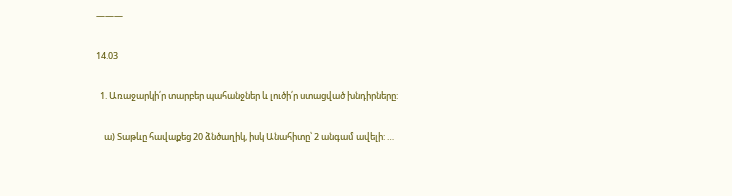———

14.03

  1. Առաջարկի՛ր տարբեր պահանջներ և լուծի՛ր ստացված խնդիրները:

    ա) Տաթևը հավաքեց 20 ձնծաղիկ, իսկ Անահիտը՝ 2 անգամ ավելի: …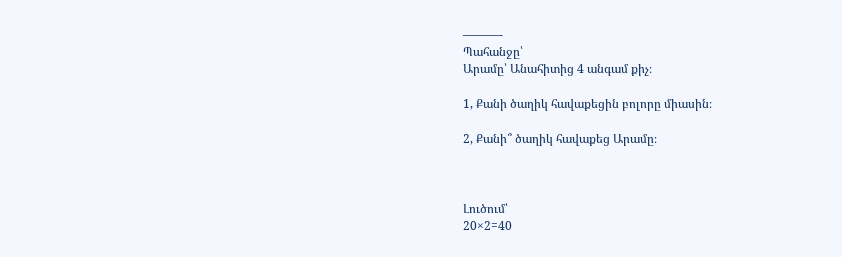———-
Պահանջը՝
Արամը՝ Անահիտից 4 անգամ քիչ։

1, Քանի ծաղիկ հավաքեցին բոլորը միասին։

2, Քանի՞ ծաղիկ հավաքեց Արամը։



Լուծում՝
20×2=40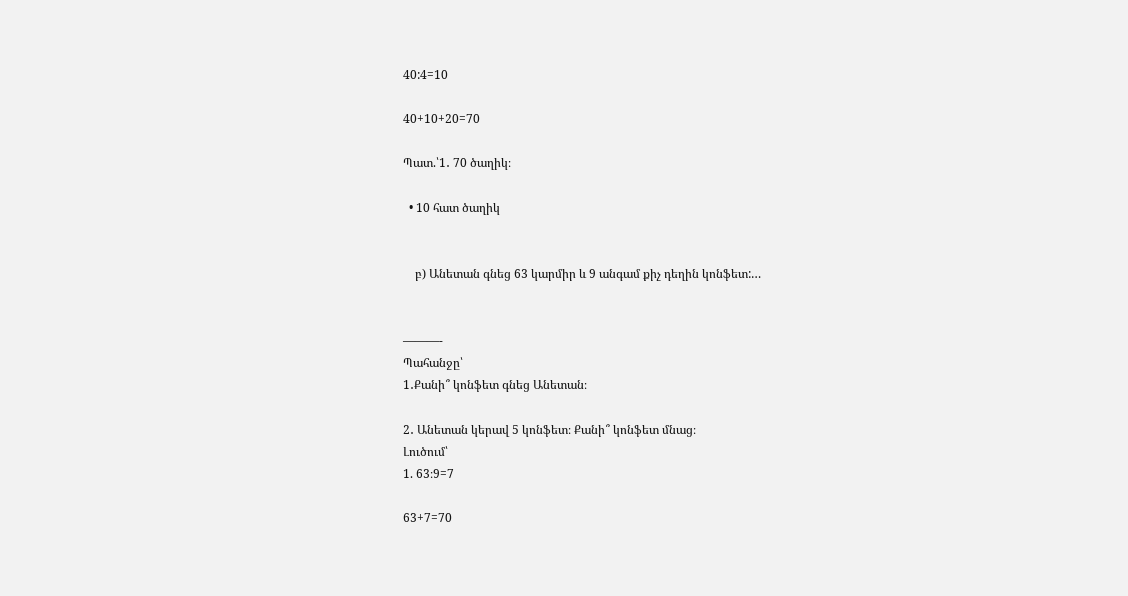40:4=10

40+10+20=70

Պատ.՝1․ 70 ծաղիկ։

  • 10 հատ ծաղիկ


    բ) Անետան գնեց 63 կարմիր և 9 անգամ քիչ դեղին կոնֆետ:…


———-
Պահանջը՝
1․Քանի՞ կոնֆետ գնեց Անետան։

2․ Անետան կերավ 5 կոնֆետ։ Քանի՞ կոնֆետ մնաց։
Լուծում՝
1. 63։9=7

63+7=70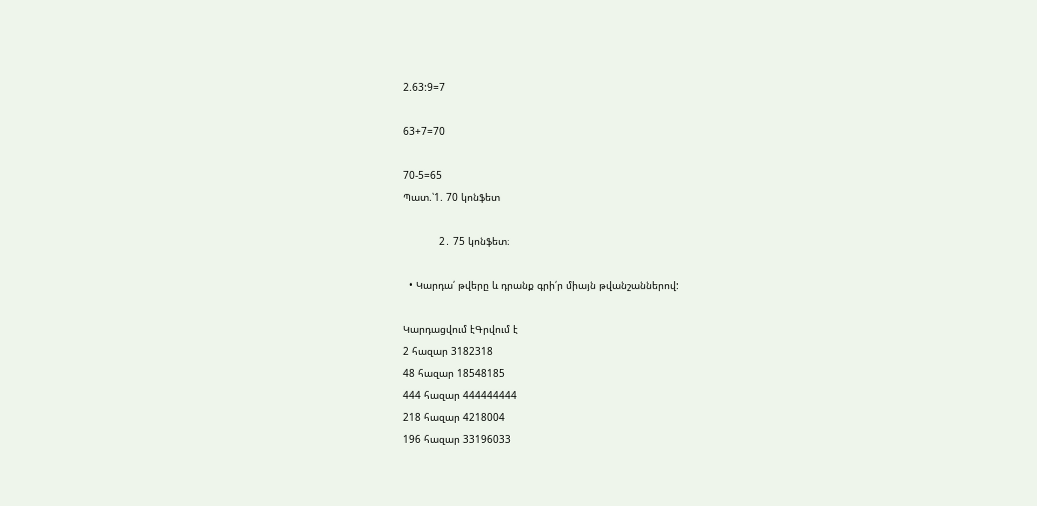2.63:9=7

63+7=70

70-5=65
Պատ.՝1. 70 կոնֆետ

            2․ 75 կոնֆետ։

  • Կարդա՛ թվերը և դրանք գրի՛ր միայն թվանշաններով:

Կարդացվում էԳրվում է
2 հազար 3182318
48 հազար 18548185
444 հազար 444444444
218 հազար 4218004
196 հազար 33196033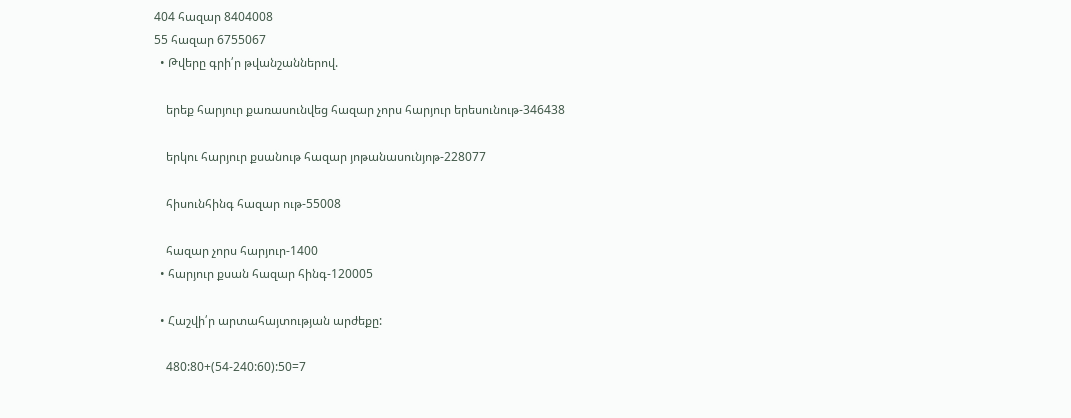404 հազար 8404008
55 հազար 6755067
  • Թվերը գրի՛ր թվանշաններով.

    երեք հարյուր քառասունվեց հազար չորս հարյուր երեսունութ-346438

    երկու հարյուր քսանութ հազար յոթանասունյոթ-228077

    հիսունհինգ հազար ութ-55008

    հազար չորս հարյուր-1400
  • հարյուր քսան հազար հինգ-120005

  • Հաշվի՛ր արտահայտության արժեքը:

    480:80+(54-240:60):50=7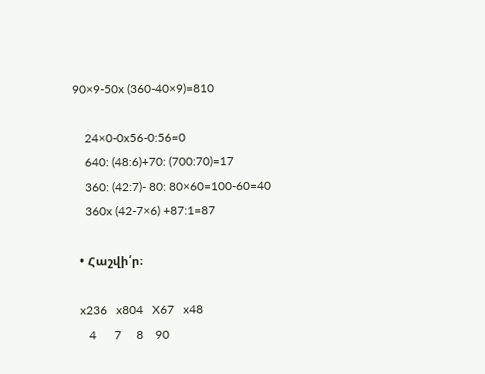90×9-50x (360-40×9)=810

    24×0-0x56-0:56=0
    640: (48:6)+70: (700:70)=17
    360: (42:7)- 80: 80×60=100-60=40
    360x (42-7×6) +87:1=87

  • Հաշվի՛ր։

  x236   x804   X67   x48
     4      7     8    90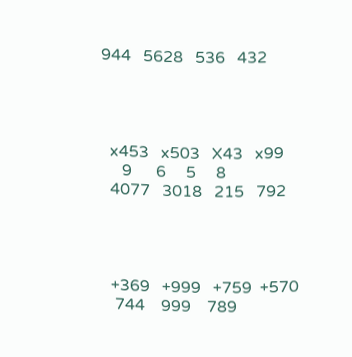944   5628   536   432




  x453   x503   X43   x99
     9      6     5     8
  4077   3018   215   792




  +369   +999   +759  +570
   744    999    789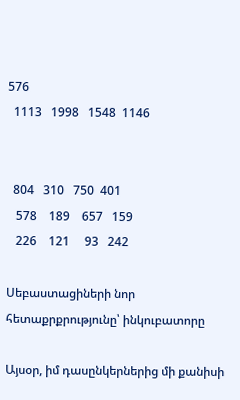576
  1113   1998   1548  1146


  804   310   750  401
   578    189    657   159
   226    121     93   242

Սեբաստացիների նոր հետաքրքրությունը՝ ինկուբատորը

Այսօր, իմ դասընկերներից մի քանիսի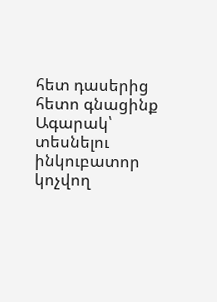հետ դասերից հետո գնացինք Ագարակ՝ տեսնելու ինկուբատոր կոչվող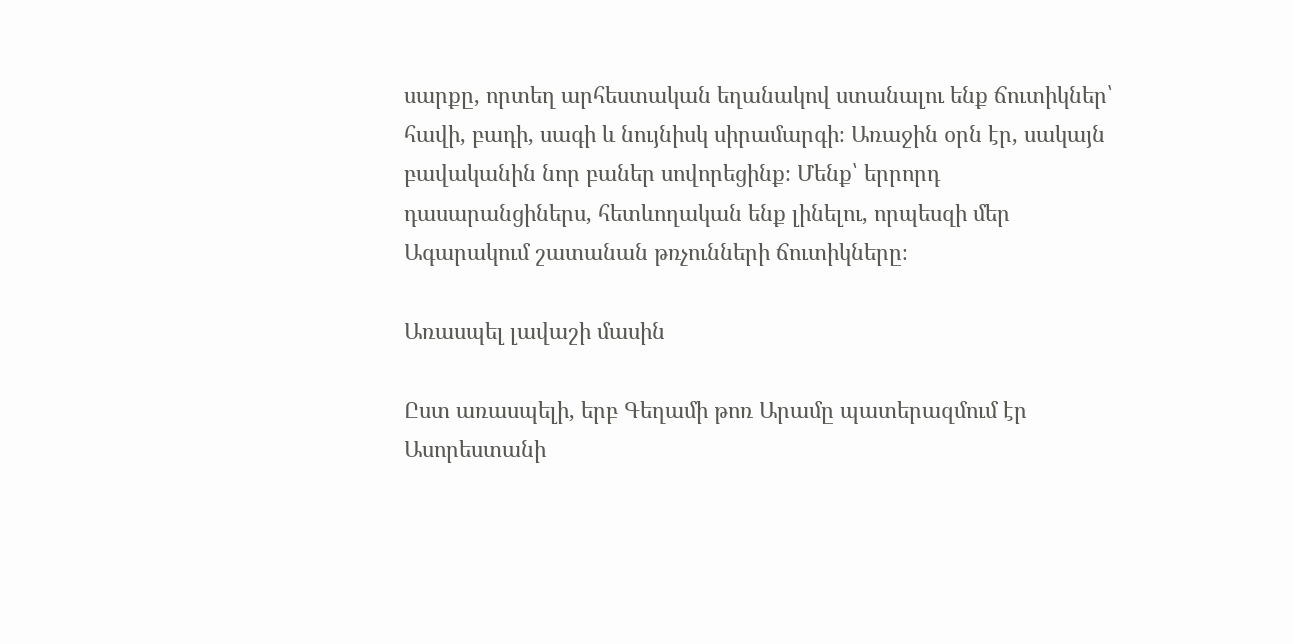սարքը, որտեղ արհեստական եղանակով ստանալու ենք ճուտիկներ՝ հավի, բադի, սագի և նույնիսկ սիրամարգի։ Առաջին օրն էր, սակայն բավականին նոր բաներ սովորեցինք։ Մենք՝ երրորդ դասարանցիներս, հետևողական ենք լինելու, որպեսզի մեր Ագարակում շատանան թռչունների ճուտիկները։

Առասպել լավաշի մասին

Ըստ առասպելի, երբ Գեղամի թոռ Արամը պատերազմում էր Ասորեստանի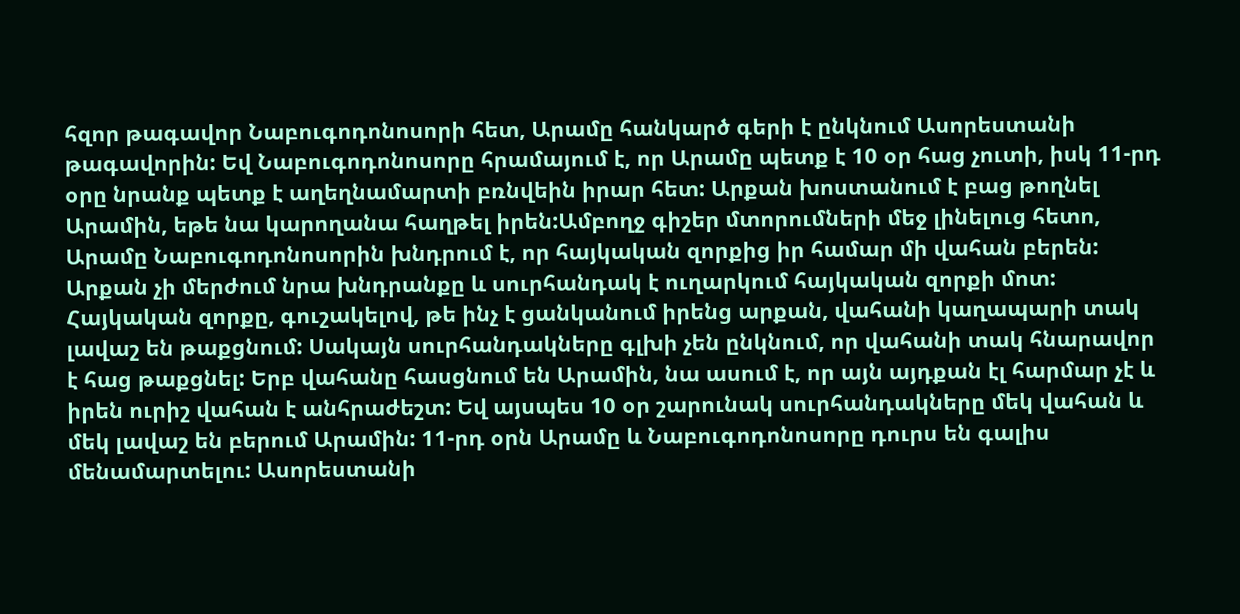հզոր թագավոր Նաբուգոդոնոսորի հետ, Արամը հանկարծ գերի է ընկնում Ասորեստանի թագավորին: Եվ Նաբուգոդոնոսորը հրամայում է, որ Արամը պետք է 10 օր հաց չուտի, իսկ 11-րդ օրը նրանք պետք է աղեղնամարտի բռնվեին իրար հետ: Արքան խոստանում է բաց թողնել Արամին, եթե նա կարողանա հաղթել իրեն:Ամբողջ գիշեր մտորումների մեջ լինելուց հետո, Արամը Նաբուգոդոնոսորին խնդրում է, որ հայկական զորքից իր համար մի վահան բերեն: Արքան չի մերժում նրա խնդրանքը և սուրհանդակ է ուղարկում հայկական զորքի մոտ: Հայկական զորքը, գուշակելով, թե ինչ է ցանկանում իրենց արքան, վահանի կաղապարի տակ լավաշ են թաքցնում: Սակայն սուրհանդակները գլխի չեն ընկնում, որ վահանի տակ հնարավոր է հաց թաքցնել: Երբ վահանը հասցնում են Արամին, նա ասում է, որ այն այդքան էլ հարմար չէ և իրեն ուրիշ վահան է անհրաժեշտ: Եվ այսպես 10 օր շարունակ սուրհանդակները մեկ վահան և մեկ լավաշ են բերում Արամին: 11-րդ օրն Արամը և Նաբուգոդոնոսորը դուրս են գալիս մենամարտելու: Ասորեստանի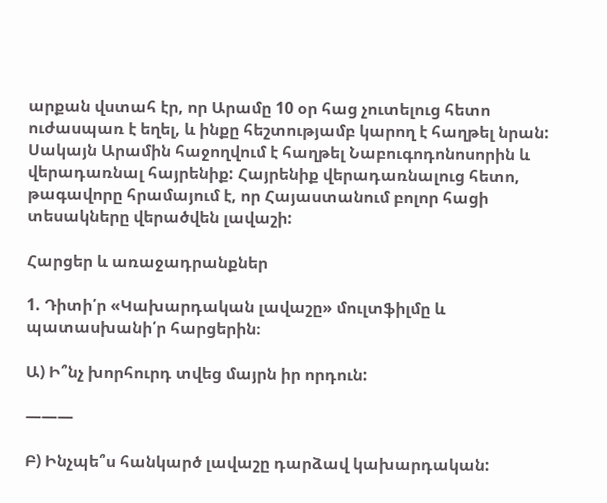արքան վստահ էր, որ Արամը 10 օր հաց չուտելուց հետո ուժասպառ է եղել, և ինքը հեշտությամբ կարող է հաղթել նրան: Սակայն Արամին հաջողվում է հաղթել Նաբուգոդոնոսորին և վերադառնալ հայրենիք: Հայրենիք վերադառնալուց հետո, թագավորը հրամայում է, որ Հայաստանում բոլոր հացի տեսակները վերածվեն լավաշի:

Հարցեր և առաջադրանքներ

1. Դիտի՛ր «Կախարդական լավաշը» մուլտֆիլմը և պատասխանի՛ր հարցերին։

Ա) Ի՞նչ խորհուրդ տվեց մայրն իր որդուն:

———

Բ) Ինչպե՞ս հանկարծ լավաշը դարձավ կախարդական: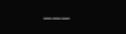———